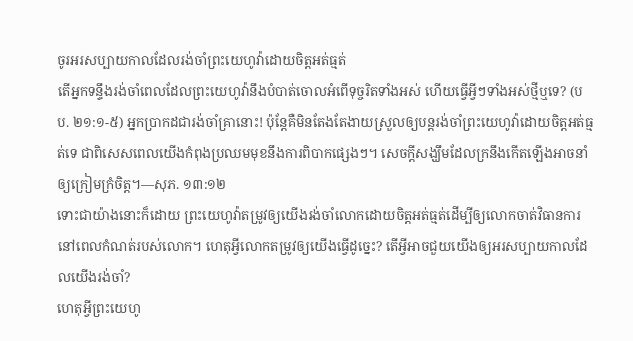ចូរអរសប្បាយកាលដែលរង់ចាំព្រះយេហូវ៉ាដោយចិត្តអត់ធ្មត់
តើអ្នកទន្ទឹងរង់ចាំពេលដែលព្រះយេហូវ៉ានឹងបំបាត់ចោលអំពើទុច្ចរិតទាំងអស់ ហើយធ្វើអ្វីៗទាំងអស់ថ្មីឬទេ? (បប. ២១:១-៥) អ្នកប្រាកដជារង់ចាំគ្រានោះ! ប៉ុន្តែគឺមិនតែងតែងាយស្រួលឲ្យបន្ដរង់ចាំព្រះយេហូវ៉ាដោយចិត្តអត់ធ្មត់ទេ ជាពិសេសពេលយើងកំពុងប្រឈមមុខនឹងការពិបាកផ្សេងៗ។ សេចក្ដីសង្ឃឹមដែលក្រនឹងកើតឡើងអាចនាំឲ្យក្រៀមក្រំចិត្ត។—សុភ. ១៣:១២
ទោះជាយ៉ាងនោះក៏ដោយ ព្រះយេហូវ៉ាតម្រូវឲ្យយើងរង់ចាំលោកដោយចិត្តអត់ធ្មត់ដើម្បីឲ្យលោកចាត់វិធានការនៅពេលកំណត់របស់លោក។ ហេតុអ្វីលោកតម្រូវឲ្យយើងធ្វើដូច្នេះ? តើអ្វីអាចជួយយើងឲ្យអរសប្បាយកាលដែលយើងរង់ចាំ?
ហេតុអ្វីព្រះយេហូ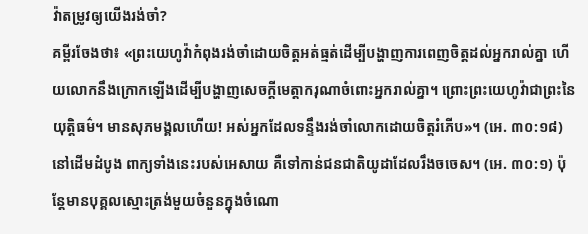វ៉ាតម្រូវឲ្យយើងរង់ចាំ?
គម្ពីរចែងថា៖ «ព្រះយេហូវ៉ាកំពុងរង់ចាំដោយចិត្តអត់ធ្មត់ដើម្បីបង្ហាញការពេញចិត្តដល់អ្នករាល់គ្នា ហើយលោកនឹងក្រោកឡើងដើម្បីបង្ហាញសេចក្ដីមេត្តាករុណាចំពោះអ្នករាល់គ្នា។ ព្រោះព្រះយេហូវ៉ាជាព្រះនៃយុត្តិធម៌។ មានសុភមង្គលហើយ! អស់អ្នកដែលទន្ទឹងរង់ចាំលោកដោយចិត្តរំភើប»។ (អេ. ៣០:១៨) នៅដើមដំបូង ពាក្យទាំងនេះរបស់អេសាយ គឺទៅកាន់ជនជាតិយូដាដែលរឹងចចេស។ (អេ. ៣០:១) ប៉ុន្តែមានបុគ្គលស្មោះត្រង់មួយចំនួនក្នុងចំណោ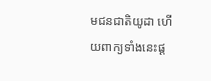មជនជាតិយូដា ហើយពាក្យទាំងនេះផ្ដ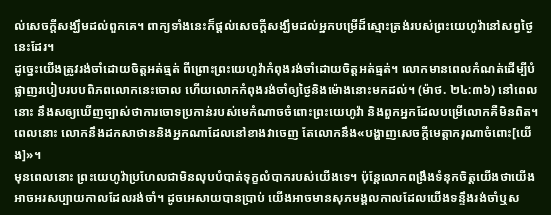ល់សេចក្ដីសង្ឃឹមដល់ពួកគេ។ ពាក្យទាំងនេះក៏ផ្ដល់សេចក្ដីសង្ឃឹមដល់អ្នកបម្រើដ៏ស្មោះត្រង់របស់ព្រះយេហូវ៉ានៅសព្វថ្ងៃនេះដែរ។
ដូច្នេះយើងត្រូវរង់ចាំដោយចិត្តអត់ធ្មត់ ពីព្រោះព្រះយេហូវ៉ាកំពុងរង់ចាំដោយចិត្តអត់ធ្មត់។ លោកមានពេលកំណត់ដើម្បីបំផ្លាញរបៀបរបបពិភពលោកនេះចោល ហើយលោកកំពុងរង់ចាំឲ្យថ្ងៃនិងម៉ោងនោះមកដល់។ (ម៉ាថ. ២៤:៣៦) នៅពេលនោះ នឹងសឲ្យឃើញច្បាស់ថាការចោទប្រកាន់របស់មេកំណាចចំពោះព្រះយេហូវ៉ា និងពួកអ្នកដែលបម្រើលោកគឺមិនពិត។ ពេលនោះ លោកនឹងដកសាថាននិងអ្នកណាដែលនៅខាងវាចេញ តែលោកនឹង«បង្ហាញសេចក្ដីមេត្តាករុណាចំពោះ[យើង]»។
មុនពេលនោះ ព្រះយេហូវ៉ាប្រហែលជាមិនលុបបំបាត់ទុក្ខលំបាករបស់យើងទេ។ ប៉ុន្តែលោកពង្រឹងទំនុកចិត្តយើងថាយើងអាចអរសប្បាយកាលដែលរង់ចាំ។ ដូចអេសាយបានប្រាប់ យើងអាចមានសុភមង្គលកាលដែលយើងទន្ទឹងរង់ចាំឬស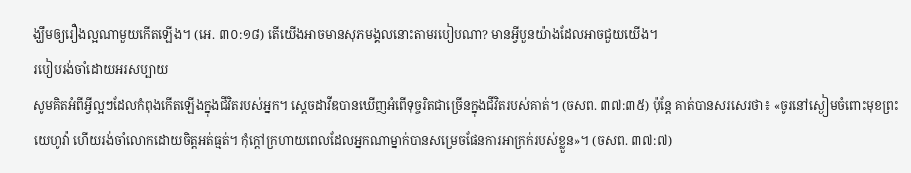ង្ឃឹមឲ្យរឿងល្អណាមួយកើតឡើង។ (អេ. ៣០:១៨) តើយើងអាចមានសុភមង្គលនោះតាមរបៀបណា? មានអ្វីបួនយ៉ាងដែលអាចជួយយើង។
របៀបរង់ចាំដោយអរសប្បាយ
សូមគិតអំពីអ្វីល្អៗដែលកំពុងកើតឡើងក្នុងជីវិតរបស់អ្នក។ ស្ដេចដាវីឌបានឃើញអំពើទុច្ចរិតជាច្រើនក្នុងជីវិតរបស់គាត់។ (ចសព. ៣៧:៣៥) ប៉ុន្តែ គាត់បានសរសេរថា៖ «ចូរនៅស្ងៀមចំពោះមុខព្រះយេហូវ៉ា ហើយរង់ចាំលោកដោយចិត្តអត់ធ្មត់។ កុំក្ដៅក្រហាយពេលដែលអ្នកណាម្នាក់បានសម្រេចផែនការអាក្រក់របស់ខ្លួន»។ (ចសព. ៣៧:៧)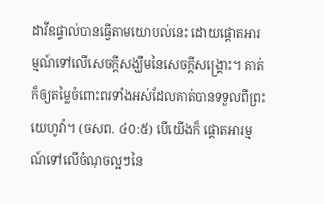ដាវីឌផ្ទាល់បានធ្វើតាមយោបល់នេះ ដោយផ្ដោតអារម្មណ៍ទៅលើសេចក្ដីសង្ឃឹមនៃសេចក្ដីសង្គ្រោះ។ គាត់ក៏ឲ្យតម្លៃចំពោះពរទាំងអស់ដែលគាត់បានទទួលពីព្រះយេហូវ៉ា។ (ចសព. ៤០:៥) បើយើងក៏ ផ្ដោតអារម្មណ៍ទៅលើចំណុចល្អៗនៃ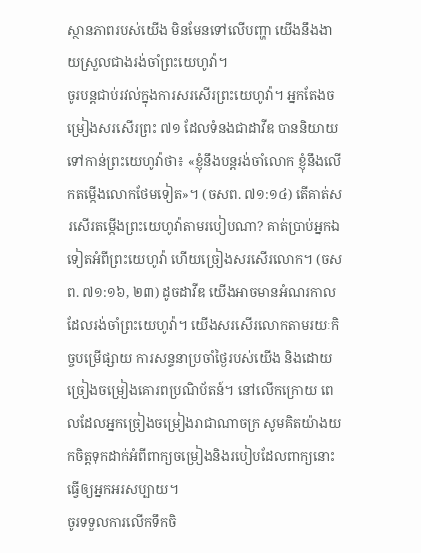ស្ថានភាពរបស់យើង មិនមែនទៅលើបញ្ហា យើងនឹងងាយស្រួលជាងរង់ចាំព្រះយេហូវ៉ា។
ចូរបន្តជាប់រវល់ក្នុងការសរសើរព្រះយេហូវ៉ា។ អ្នកតែងចម្រៀងសរសើរព្រះ ៧១ ដែលទំនងជាដាវីឌ បាននិយាយទៅកាន់ព្រះយេហូវ៉ាថា៖ «ខ្ញុំនឹងបន្តរង់ចាំលោក ខ្ញុំនឹងលើកតម្កើងលោកថែមទៀត»។ (ចសព. ៧១:១៤) តើគាត់សរសើរតម្កើងព្រះយេហូវ៉ាតាមរបៀបណា? គាត់ប្រាប់អ្នកឯទៀតអំពីព្រះយេហូវ៉ា ហើយច្រៀងសរសើរលោក។ (ចសព. ៧១:១៦, ២៣) ដូចដាវីឌ យើងអាចមានអំណរកាលដែលរង់ចាំព្រះយេហូវ៉ា។ យើងសរសើរលោកតាមរយៈកិច្ចបម្រើផ្សាយ ការសន្ទនាប្រចាំថ្ងៃរបស់យើង និងដោយច្រៀងចម្រៀងគោរពប្រណិប័តន៍។ នៅលើកក្រោយ ពេលដែលអ្នកច្រៀងចម្រៀងរាជាណាចក្រ សូមគិតយ៉ាងយកចិត្តទុកដាក់អំពីពាក្យចម្រៀងនិងរបៀបដែលពាក្យនោះធ្វើឲ្យអ្នកអរសប្បាយ។
ចូរទទួលការលើកទឹកចិ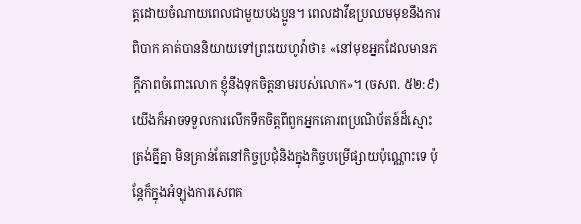ត្តដោយចំណាយពេលជាមួយបងប្អូន។ ពេលដាវីឌប្រឈមមុខនឹងការពិបាក គាត់បាននិយាយទៅព្រះយេហូវ៉ាថា៖ «នៅមុខអ្នកដែលមានភក្ដីភាពចំពោះលោក ខ្ញុំនឹងទុកចិត្តនាមរបស់លោក»។ (ចសព. ៥២:៩) យើងក៏អាចទទួលការលើកទឹកចិត្តពីពួកអ្នកគោរពប្រណិប័តន៍ដ៏ស្មោះត្រង់គ្នីគ្នា មិនគ្រាន់តែនៅកិច្ចប្រជុំនិងក្នុងកិច្ចបម្រើផ្សាយប៉ុណ្ណោះទេ ប៉ុន្តែក៏ក្នុងអំឡុងការសេពគ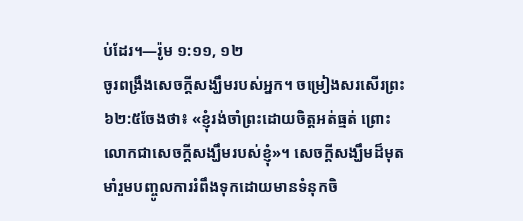ប់ដែរ។—រ៉ូម ១:១១, ១២
ចូរពង្រឹងសេចក្ដីសង្ឃឹមរបស់អ្នក។ ចម្រៀងសរសើរព្រះ ៦២:៥ចែងថា៖ «ខ្ញុំរង់ចាំព្រះដោយចិត្តអត់ធ្មត់ ព្រោះលោកជាសេចក្ដីសង្ឃឹមរបស់ខ្ញុំ»។ សេចក្ដីសង្ឃឹមដ៏មុតមាំរួមបញ្ចូលការរំពឹងទុកដោយមានទំនុកចិ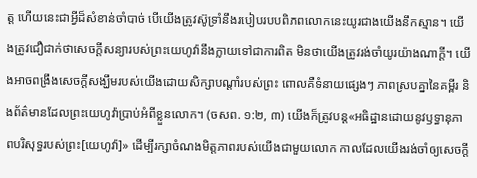ត្ត ហើយនេះជាអ្វីដ៏សំខាន់ចាំបាច់ បើយើងត្រូវស៊ូទ្រាំនឹងរបៀបរបបពិភពលោកនេះយូរជាងយើងនឹកស្មាន។ យើងត្រូវជឿជាក់ថាសេចក្ដីសន្យារបស់ព្រះយេហូវ៉ានឹងក្លាយទៅជាការពិត មិនថាយើងត្រូវរង់ចាំយូរយ៉ាងណាក្ដី។ យើងអាចពង្រឹងសេចក្ដីសង្ឃឹមរបស់យើងដោយសិក្សាបណ្ដាំរបស់ព្រះ ពោលគឺទំនាយផ្សេងៗ ភាពស្របគ្នានៃគម្ពីរ និងព័ត៌មានដែលព្រះយេហូវ៉ាប្រាប់អំពីខ្លួនលោក។ (ចសព. ១:២, ៣) យើងក៏ត្រូវបន្ត«អធិដ្ឋានដោយនូវឫទ្ធានុភាពបរិសុទ្ធរបស់ព្រះ[យេហូវ៉ា]» ដើម្បីរក្សាចំណងមិត្តភាពរបស់យើងជាមួយលោក កាលដែលយើងរង់ចាំឲ្យសេចក្ដី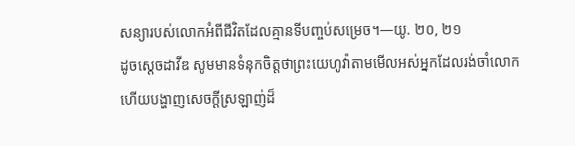សន្យារបស់លោកអំពីជីវិតដែលគ្មានទីបញ្ចប់សម្រេច។—យូ. ២០, ២១
ដូចស្ដេចដាវីឌ សូមមានទំនុកចិត្តថាព្រះយេហូវ៉ាតាមមើលអស់អ្នកដែលរង់ចាំលោក ហើយបង្ហាញសេចក្ដីស្រឡាញ់ដ៏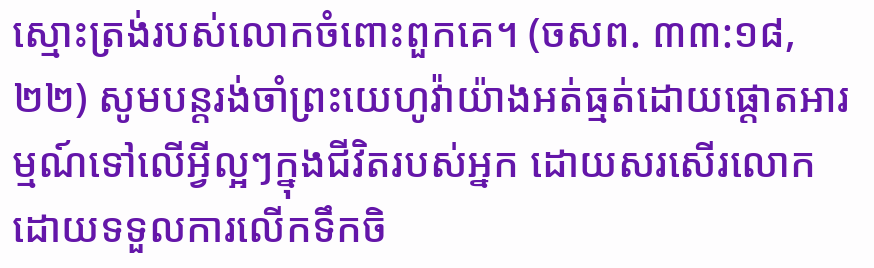ស្មោះត្រង់របស់លោកចំពោះពួកគេ។ (ចសព. ៣៣:១៨, ២២) សូមបន្តរង់ចាំព្រះយេហូវ៉ាយ៉ាងអត់ធ្មត់ដោយផ្ដោតអារម្មណ៍ទៅលើអ្វីល្អៗក្នុងជីវិតរបស់អ្នក ដោយសរសើរលោក ដោយទទួលការលើកទឹកចិ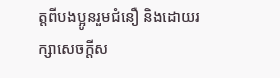ត្តពីបងប្អូនរួមជំនឿ និងដោយរក្សាសេចក្ដីស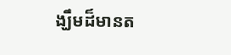ង្ឃឹមដ៏មានត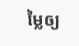ម្លៃឲ្យ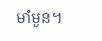មាំមួន។